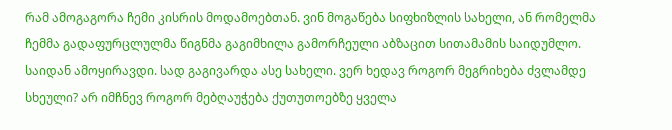რამ ამოგაგორა ჩემი კისრის მოდამოებთან. ვინ მოგაწება სიფხიზლის სახელი, ან რომელმა ჩემმა გადაფურცლულმა წიგნმა გაგიმხილა გამორჩეული აბზაცით სითამამის საიდუმლო. საიდან ამოყირავდი. სად გაგივარდა ასე სახელი. ვერ ხედავ როგორ მეგრიხება ძვლამდე სხეული? არ იმჩნევ როგორ მებღაუჭება ქუთუთოებზე ყველა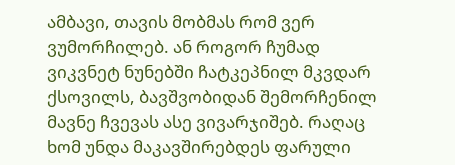ამბავი, თავის მობმას რომ ვერ ვუმორჩილებ. ან როგორ ჩუმად ვიკვნეტ ნუნებში ჩატკეპნილ მკვდარ ქსოვილს, ბავშვობიდან შემორჩენილ მავნე ჩვევას ასე ვივარჯიშებ. რაღაც ხომ უნდა მაკავშირებდეს ფარული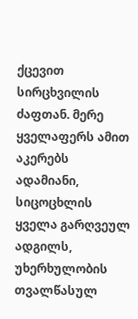ქცევით სირცხვილის ძაფთან. მერე ყველაფერს ამით აკერებს ადამიანი, სიცოცხლის ყველა გარღვეულ ადგილს, უხერხულობის თვალწასულ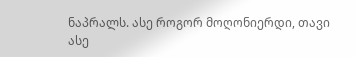ნაპრალს. ასე როგორ მოღონიერდი, თავი ასე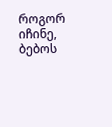როგორ იჩინე, ბებოს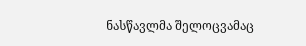ნასწავლმა შელოცვამაც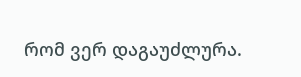რომ ვერ დაგაუძლურა.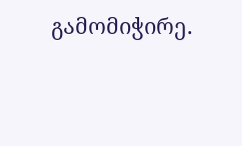გამომიჭირე.